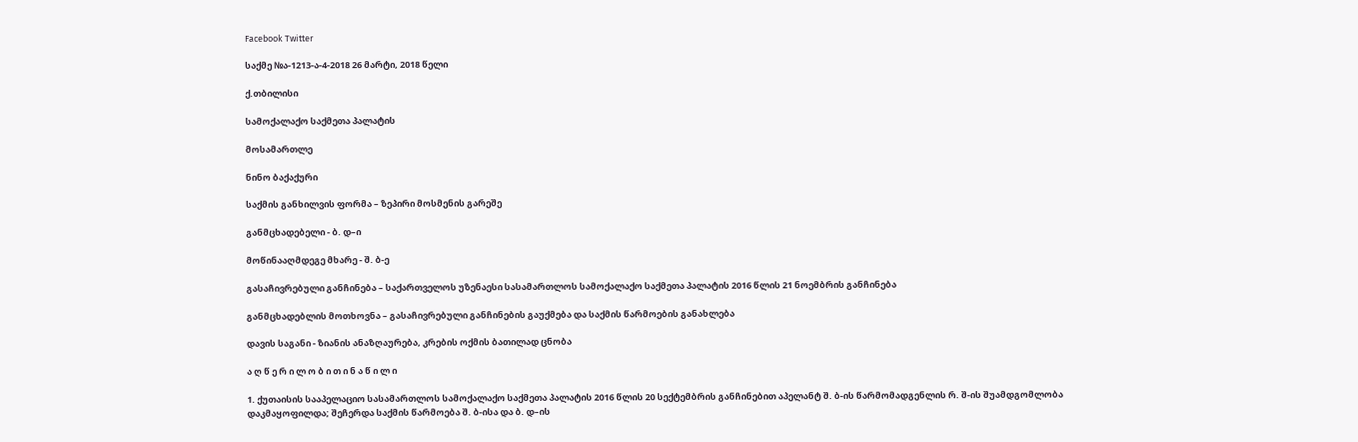Facebook Twitter

საქმე №ა-1213-ა-4-2018 26 მარტი, 2018 წელი

ქ.თბილისი

სამოქალაქო საქმეთა პალატის

მოსამართლე

ნინო ბაქაქური

საქმის განხილვის ფორმა – ზეპირი მოსმენის გარეშე

განმცხადებელი - ბ. დ–ი

მოწინააღმდეგე მხარე - შ. ბ-ე

გასაჩივრებული განჩინება – საქართველოს უზენაესი სასამართლოს სამოქალაქო საქმეთა პალატის 2016 წლის 21 ნოემბრის განჩინება

განმცხადებლის მოთხოვნა – გასაჩივრებული განჩინების გაუქმება და საქმის წარმოების განახლება

დავის საგანი - ზიანის ანაზღაურება, კრების ოქმის ბათილად ცნობა

ა ღ წ ე რ ი ლ ო ბ ი თ ი ნ ა წ ი ლ ი

1. ქუთაისის სააპელაციო სასამართლოს სამოქალაქო საქმეთა პალატის 2016 წლის 20 სექტემბრის განჩინებით აპელანტ შ. ბ-ის წარმომადგენლის რ. შ-ის შუამდგომლობა დაკმაყოფილდა; შეჩერდა საქმის წარმოება შ. ბ-ისა და ბ. დ–ის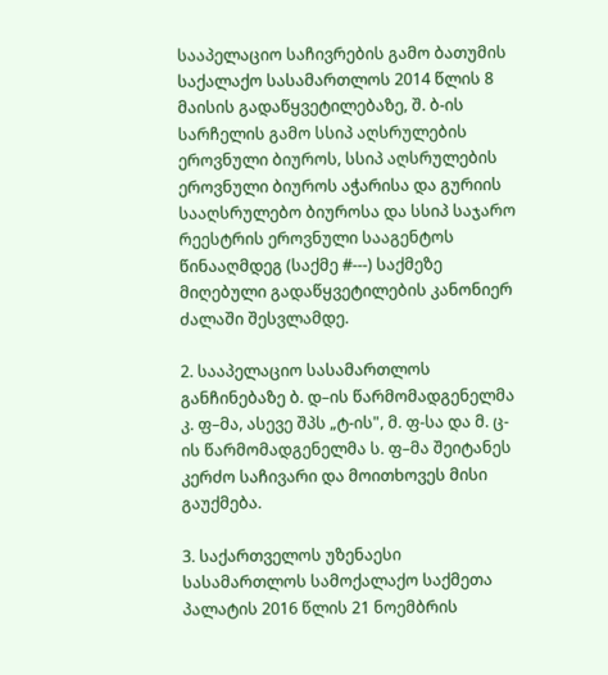სააპელაციო საჩივრების გამო ბათუმის საქალაქო სასამართლოს 2014 წლის 8 მაისის გადაწყვეტილებაზე, შ. ბ-ის სარჩელის გამო სსიპ აღსრულების ეროვნული ბიუროს, სსიპ აღსრულების ეროვნული ბიუროს აჭარისა და გურიის სააღსრულებო ბიუროსა და სსიპ საჯარო რეესტრის ეროვნული სააგენტოს წინააღმდეგ (საქმე #---) საქმეზე მიღებული გადაწყვეტილების კანონიერ ძალაში შესვლამდე.

2. სააპელაციო სასამართლოს განჩინებაზე ბ. დ–ის წარმომადგენელმა კ. ფ–მა, ასევე შპს „ტ-ის", მ. ფ-სა და მ. ც-ის წარმომადგენელმა ს. ფ–მა შეიტანეს კერძო საჩივარი და მოითხოვეს მისი გაუქმება.

3. საქართველოს უზენაესი სასამართლოს სამოქალაქო საქმეთა პალატის 2016 წლის 21 ნოემბრის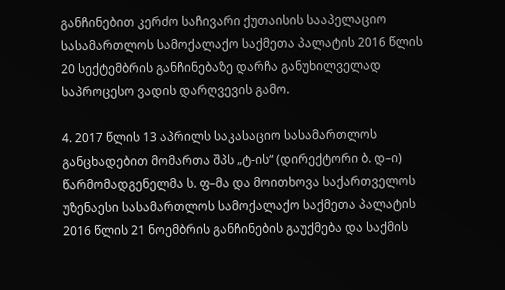განჩინებით კერძო საჩივარი ქუთაისის სააპელაციო სასამართლოს სამოქალაქო საქმეთა პალატის 2016 წლის 20 სექტემბრის განჩინებაზე დარჩა განუხილველად საპროცესო ვადის დარღვევის გამო.

4. 2017 წლის 13 აპრილს საკასაციო სასამართლოს განცხადებით მომართა შპს „ტ-ის“ (დირექტორი ბ. დ–ი) წარმომადგენელმა ს. ფ–მა და მოითხოვა საქართველოს უზენაესი სასამართლოს სამოქალაქო საქმეთა პალატის 2016 წლის 21 ნოემბრის განჩინების გაუქმება და საქმის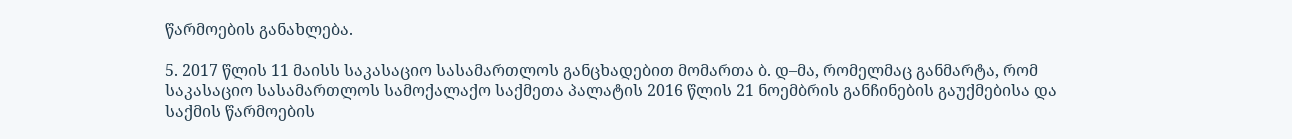წარმოების განახლება.

5. 2017 წლის 11 მაისს საკასაციო სასამართლოს განცხადებით მომართა ბ. დ–მა, რომელმაც განმარტა, რომ საკასაციო სასამართლოს სამოქალაქო საქმეთა პალატის 2016 წლის 21 ნოემბრის განჩინების გაუქმებისა და საქმის წარმოების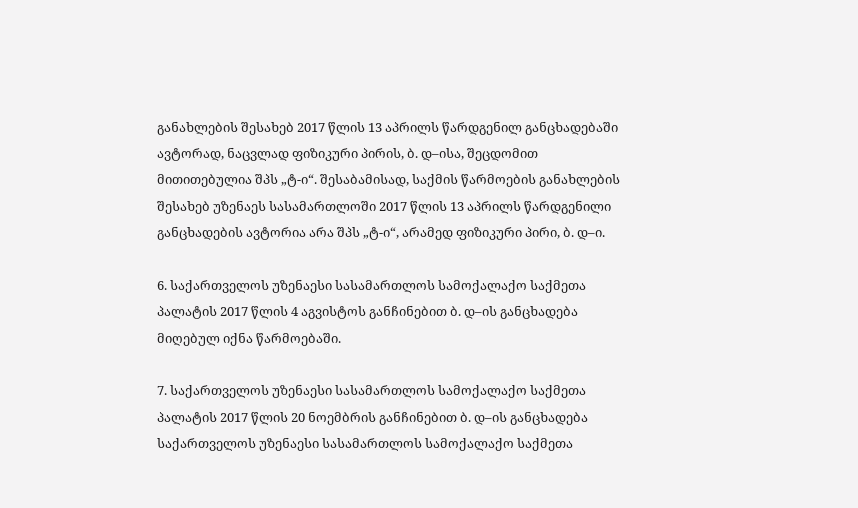განახლების შესახებ 2017 წლის 13 აპრილს წარდგენილ განცხადებაში ავტორად, ნაცვლად ფიზიკური პირის, ბ. დ–ისა, შეცდომით მითითებულია შპს „ტ-ი“. შესაბამისად, საქმის წარმოების განახლების შესახებ უზენაეს სასამართლოში 2017 წლის 13 აპრილს წარდგენილი განცხადების ავტორია არა შპს „ტ-ი“, არამედ ფიზიკური პირი, ბ. დ–ი.

6. საქართველოს უზენაესი სასამართლოს სამოქალაქო საქმეთა პალატის 2017 წლის 4 აგვისტოს განჩინებით ბ. დ–ის განცხადება მიღებულ იქნა წარმოებაში.

7. საქართველოს უზენაესი სასამართლოს სამოქალაქო საქმეთა პალატის 2017 წლის 20 ნოემბრის განჩინებით ბ. დ–ის განცხადება საქართველოს უზენაესი სასამართლოს სამოქალაქო საქმეთა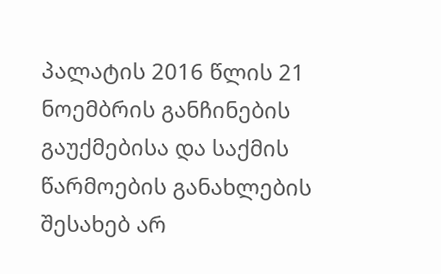პალატის 2016 წლის 21 ნოემბრის განჩინების გაუქმებისა და საქმის წარმოების განახლების შესახებ არ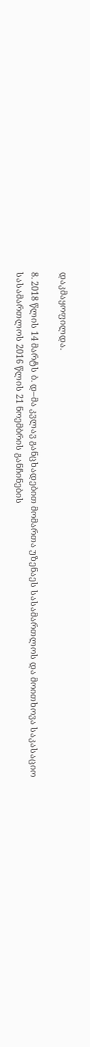დაკმაყოფილდა.

8. 2018 წლის 14 მარტს ბ. დ–მა კვლავ განცხადებით მომართა უზენაეს სასამართლოს და მოითხოვა საკასაციო სასამართლოს 2016 წლის 21 ნოემბრის განჩინების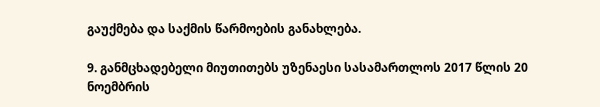გაუქმება და საქმის წარმოების განახლება.

9. განმცხადებელი მიუთითებს უზენაესი სასამართლოს 2017 წლის 20 ნოემბრის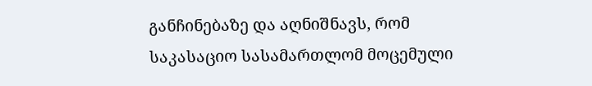განჩინებაზე და აღნიშნავს, რომ საკასაციო სასამართლომ მოცემული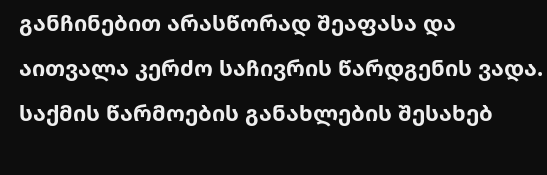განჩინებით არასწორად შეაფასა და აითვალა კერძო საჩივრის წარდგენის ვადა. საქმის წარმოების განახლების შესახებ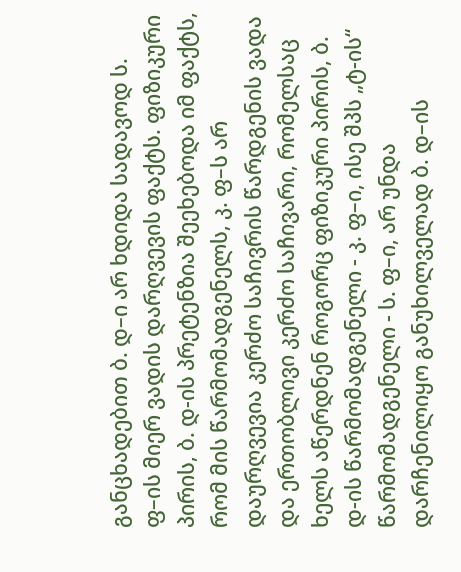განცხადებით ბ. დ–ი არ ხდიდა სადავოდ ს. ფ–ის მიერ ვადის დარღვევის ფაქტს. ფიზიკური პირის, ბ. დ-ის პრეტენზია შეეხებოდა იმ ფაქტს, რომ მის წარმომადგენელს, კ. ფ–ს არ დაურღვევია კერძო საჩივრის წარდგენის ვადა და ერთობლივი კერძო საჩივარი, რომელსაც ხელს აწერდნენ როგორც ფიზიკური პირის, ბ. დ-ის წარმომადგენელი - კ. ფ–ი, ისე შპს „ტ-ის“ წარმომადგენელი - ს. ფ–ი, არ უნდა დარჩენილიყო განუხილველად ბ. დ–ის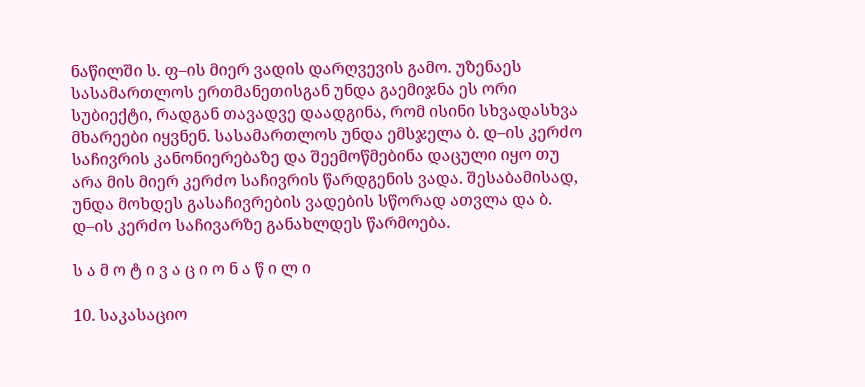ნაწილში ს. ფ–ის მიერ ვადის დარღვევის გამო. უზენაეს სასამართლოს ერთმანეთისგან უნდა გაემიჯნა ეს ორი სუბიექტი, რადგან თავადვე დაადგინა, რომ ისინი სხვადასხვა მხარეები იყვნენ. სასამართლოს უნდა ემსჯელა ბ. დ–ის კერძო საჩივრის კანონიერებაზე და შეემოწმებინა დაცული იყო თუ არა მის მიერ კერძო საჩივრის წარდგენის ვადა. შესაბამისად, უნდა მოხდეს გასაჩივრების ვადების სწორად ათვლა და ბ. დ–ის კერძო საჩივარზე განახლდეს წარმოება.

ს ა მ ო ტ ი ვ ა ც ი ო ნ ა წ ი ლ ი

10. საკასაციო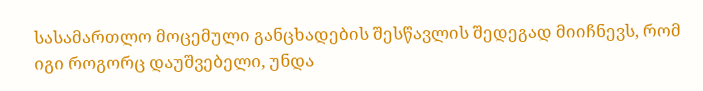სასამართლო მოცემული განცხადების შესწავლის შედეგად მიიჩნევს, რომ იგი როგორც დაუშვებელი, უნდა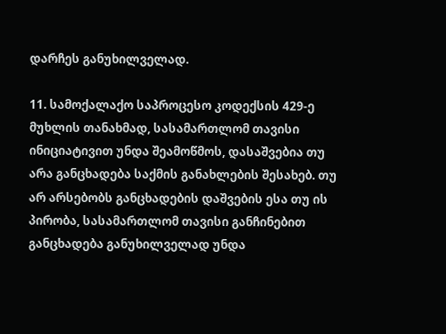დარჩეს განუხილველად.

11. სამოქალაქო საპროცესო კოდექსის 429-ე მუხლის თანახმად, სასამართლომ თავისი ინიციატივით უნდა შეამოწმოს, დასაშვებია თუ არა განცხადება საქმის განახლების შესახებ. თუ არ არსებობს განცხადების დაშვების ესა თუ ის პირობა, სასამართლომ თავისი განჩინებით განცხადება განუხილველად უნდა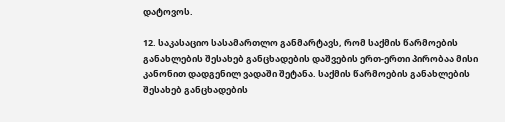დატოვოს.

12. საკასაციო სასამართლო განმარტავს, რომ საქმის წარმოების განახლების შესახებ განცხადების დაშვების ერთ-ერთი პირობაა მისი კანონით დადგენილ ვადაში შეტანა. საქმის წარმოების განახლების შესახებ განცხადების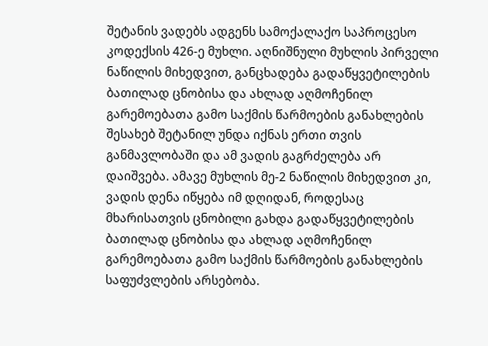შეტანის ვადებს ადგენს სამოქალაქო საპროცესო კოდექსის 426-ე მუხლი. აღნიშნული მუხლის პირველი ნაწილის მიხედვით, განცხადება გადაწყვეტილების ბათილად ცნობისა და ახლად აღმოჩენილ გარემოებათა გამო საქმის წარმოების განახლების შესახებ შეტანილ უნდა იქნას ერთი თვის განმავლობაში და ამ ვადის გაგრძელება არ დაიშვება. ამავე მუხლის მე-2 ნაწილის მიხედვით კი, ვადის დენა იწყება იმ დღიდან, როდესაც მხარისათვის ცნობილი გახდა გადაწყვეტილების ბათილად ცნობისა და ახლად აღმოჩენილ გარემოებათა გამო საქმის წარმოების განახლების საფუძვლების არსებობა.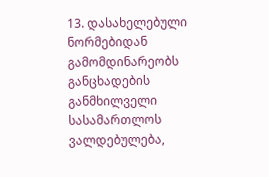13. დასახელებული ნორმებიდან გამომდინარეობს განცხადების განმხილველი სასამართლოს ვალდებულება,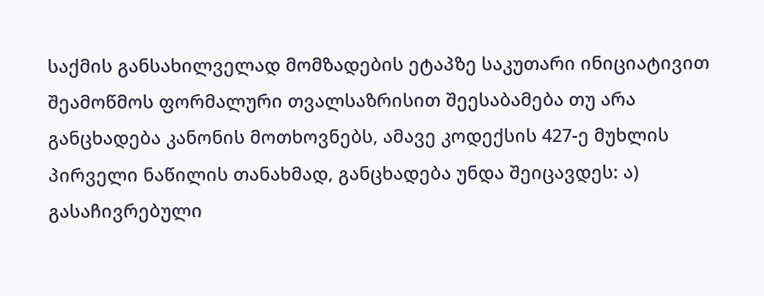საქმის განსახილველად მომზადების ეტაპზე საკუთარი ინიციატივით შეამოწმოს ფორმალური თვალსაზრისით შეესაბამება თუ არა განცხადება კანონის მოთხოვნებს, ამავე კოდექსის 427-ე მუხლის პირველი ნაწილის თანახმად, განცხადება უნდა შეიცავდეს: ა) გასაჩივრებული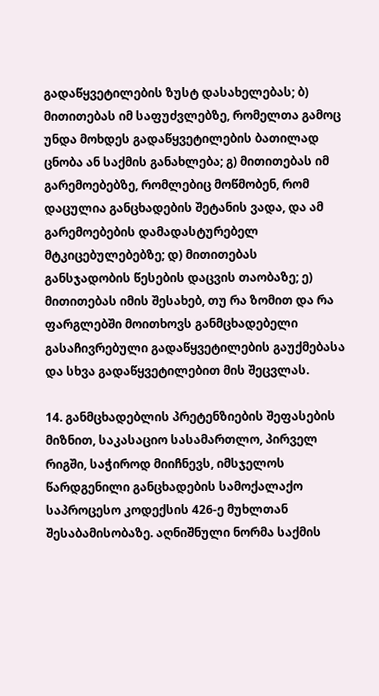გადაწყვეტილების ზუსტ დასახელებას; ბ) მითითებას იმ საფუძვლებზე, რომელთა გამოც უნდა მოხდეს გადაწყვეტილების ბათილად ცნობა ან საქმის განახლება; გ) მითითებას იმ გარემოებებზე, რომლებიც მოწმობენ, რომ დაცულია განცხადების შეტანის ვადა, და ამ გარემოებების დამადასტურებელ მტკიცებულებებზე; დ) მითითებას განსჯადობის წესების დაცვის თაობაზე; ე) მითითებას იმის შესახებ, თუ რა ზომით და რა ფარგლებში მოითხოვს განმცხადებელი გასაჩივრებული გადაწყვეტილების გაუქმებასა და სხვა გადაწყვეტილებით მის შეცვლას.

14. განმცხადებლის პრეტენზიების შეფასების მიზნით, საკასაციო სასამართლო, პირველ რიგში, საჭიროდ მიიჩნევს, იმსჯელოს წარდგენილი განცხადების სამოქალაქო საპროცესო კოდექსის 426-ე მუხლთან შესაბამისობაზე. აღნიშნული ნორმა საქმის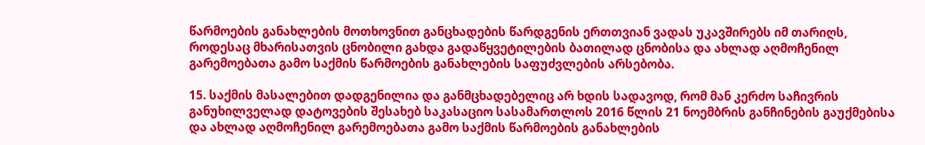წარმოების განახლების მოთხოვნით განცხადების წარდგენის ერთთვიან ვადას უკავშირებს იმ თარიღს, როდესაც მხარისათვის ცნობილი გახდა გადაწყვეტილების ბათილად ცნობისა და ახლად აღმოჩენილ გარემოებათა გამო საქმის წარმოების განახლების საფუძვლების არსებობა.

15. საქმის მასალებით დადგენილია და განმცხადებელიც არ ხდის სადავოდ, რომ მან კერძო საჩივრის განუხილველად დატოვების შესახებ საკასაციო სასამართლოს 2016 წლის 21 ნოემბრის განჩინების გაუქმებისა და ახლად აღმოჩენილ გარემოებათა გამო საქმის წარმოების განახლების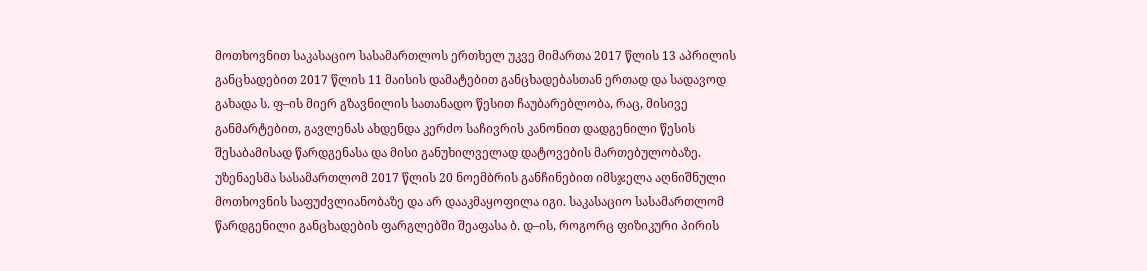მოთხოვნით საკასაციო სასამართლოს ერთხელ უკვე მიმართა 2017 წლის 13 აპრილის განცხადებით 2017 წლის 11 მაისის დამატებით განცხადებასთან ერთად და სადავოდ გახადა ს. ფ–ის მიერ გზავნილის სათანადო წესით ჩაუბარებლობა, რაც, მისივე განმარტებით, გავლენას ახდენდა კერძო საჩივრის კანონით დადგენილი წესის შესაბამისად წარდგენასა და მისი განუხილველად დატოვების მართებულობაზე. უზენაესმა სასამართლომ 2017 წლის 20 ნოემბრის განჩინებით იმსჯელა აღნიშნული მოთხოვნის საფუძვლიანობაზე და არ დააკმაყოფილა იგი. საკასაციო სასამართლომ წარდგენილი განცხადების ფარგლებში შეაფასა ბ. დ–ის, როგორც ფიზიკური პირის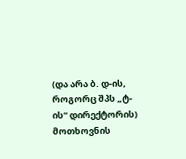(და არა ბ. დ-ის, როგორც შპს „ტ-ის“ დირექტორის) მოთხოვნის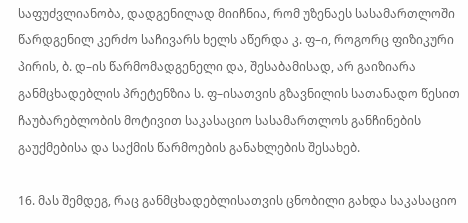საფუძვლიანობა, დადგენილად მიიჩნია, რომ უზენაეს სასამართლოში წარდგენილ კერძო საჩივარს ხელს აწერდა კ. ფ–ი, როგორც ფიზიკური პირის, ბ. დ–ის წარმომადგენელი და, შესაბამისად, არ გაიზიარა განმცხადებლის პრეტენზია ს. ფ–ისათვის გზავნილის სათანადო წესით ჩაუბარებლობის მოტივით საკასაციო სასამართლოს განჩინების გაუქმებისა და საქმის წარმოების განახლების შესახებ.

16. მას შემდეგ, რაც განმცხადებლისათვის ცნობილი გახდა საკასაციო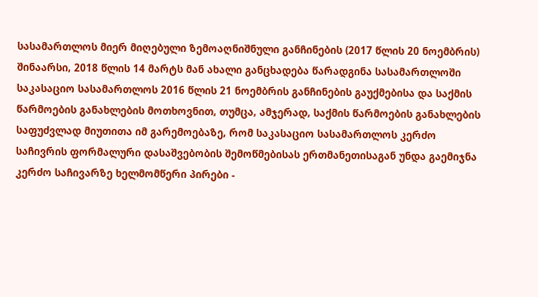სასამართლოს მიერ მიღებული ზემოაღნიშნული განჩინების (2017 წლის 20 ნოემბრის) შინაარსი, 2018 წლის 14 მარტს მან ახალი განცხადება წარადგინა სასამართლოში საკასაციო სასამართლოს 2016 წლის 21 ნოემბრის განჩინების გაუქმებისა და საქმის წარმოების განახლების მოთხოვნით, თუმცა, ამჯერად, საქმის წარმოების განახლების საფუძვლად მიუთითა იმ გარემოებაზე, რომ საკასაციო სასამართლოს კერძო საჩივრის ფორმალური დასაშვებობის შემოწმებისას ერთმანეთისაგან უნდა გაემიჯნა კერძო საჩივარზე ხელმომწერი პირები -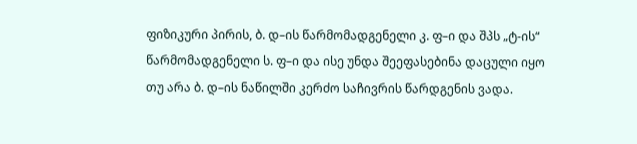ფიზიკური პირის, ბ. დ–ის წარმომადგენელი კ. ფ–ი და შპს „ტ-ის“ წარმომადგენელი ს. ფ–ი და ისე უნდა შეეფასებინა დაცული იყო თუ არა ბ. დ–ის ნაწილში კერძო საჩივრის წარდგენის ვადა.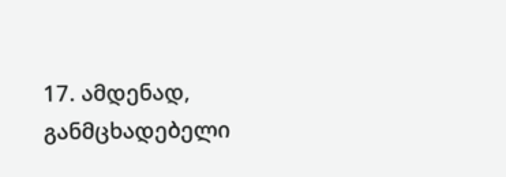17. ამდენად, განმცხადებელი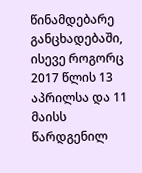წინამდებარე განცხადებაში, ისევე როგორც 2017 წლის 13 აპრილსა და 11 მაისს წარდგენილ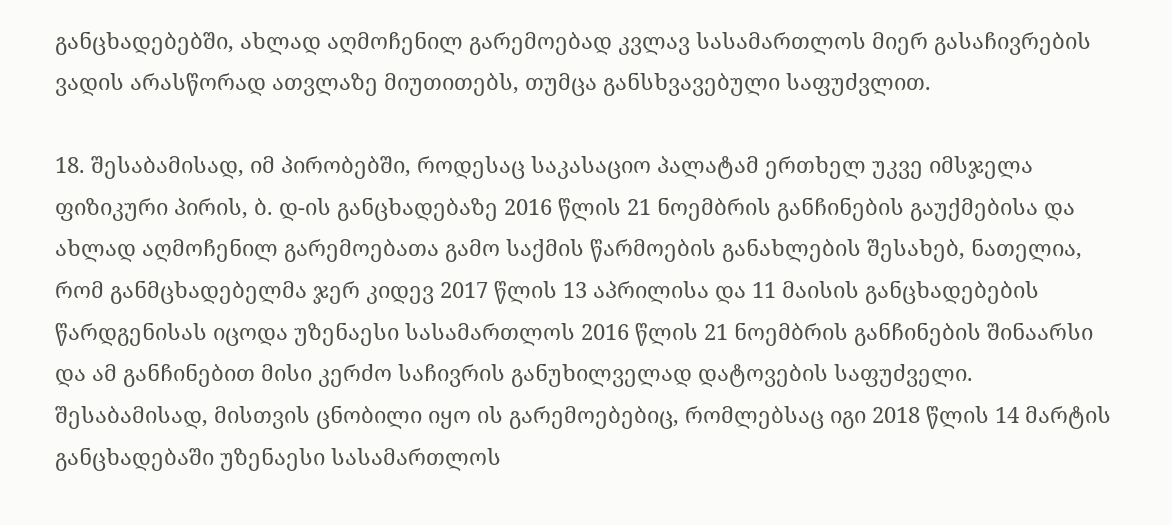განცხადებებში, ახლად აღმოჩენილ გარემოებად კვლავ სასამართლოს მიერ გასაჩივრების ვადის არასწორად ათვლაზე მიუთითებს, თუმცა განსხვავებული საფუძვლით.

18. შესაბამისად, იმ პირობებში, როდესაც საკასაციო პალატამ ერთხელ უკვე იმსჯელა ფიზიკური პირის, ბ. დ-ის განცხადებაზე 2016 წლის 21 ნოემბრის განჩინების გაუქმებისა და ახლად აღმოჩენილ გარემოებათა გამო საქმის წარმოების განახლების შესახებ, ნათელია, რომ განმცხადებელმა ჯერ კიდევ 2017 წლის 13 აპრილისა და 11 მაისის განცხადებების წარდგენისას იცოდა უზენაესი სასამართლოს 2016 წლის 21 ნოემბრის განჩინების შინაარსი და ამ განჩინებით მისი კერძო საჩივრის განუხილველად დატოვების საფუძველი. შესაბამისად, მისთვის ცნობილი იყო ის გარემოებებიც, რომლებსაც იგი 2018 წლის 14 მარტის განცხადებაში უზენაესი სასამართლოს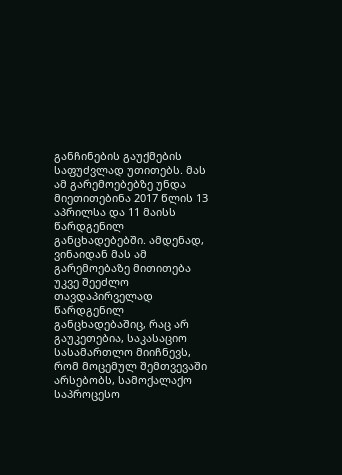განჩინების გაუქმების საფუძვლად უთითებს. მას ამ გარემოებებზე უნდა მიეთითებინა 2017 წლის 13 აპრილსა და 11 მაისს წარდგენილ განცხადებებში. ამდენად, ვინაიდან მას ამ გარემოებაზე მითითება უკვე შეეძლო თავდაპირველად წარდგენილ განცხადებაშიც, რაც არ გაუკეთებია, საკასაციო სასამართლო მიიჩნევს, რომ მოცემულ შემთვევაში არსებობს, სამოქალაქო საპროცესო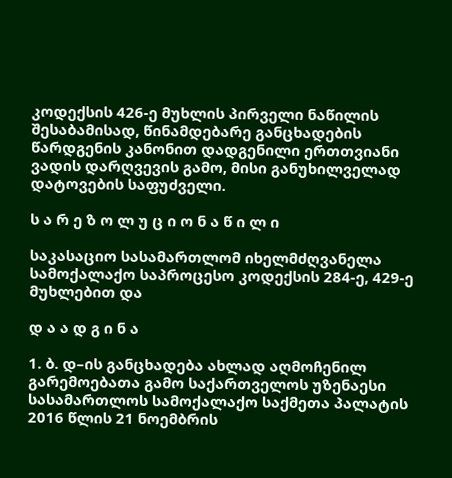კოდექსის 426-ე მუხლის პირველი ნაწილის შესაბამისად, წინამდებარე განცხადების წარდგენის კანონით დადგენილი ერთთვიანი ვადის დარღვევის გამო, მისი განუხილველად დატოვების საფუძველი.

ს ა რ ე ზ ო ლ უ ც ი ო ნ ა წ ი ლ ი

საკასაციო სასამართლომ იხელმძღვანელა სამოქალაქო საპროცესო კოდექსის 284-ე, 429-ე მუხლებით და

დ ა ა დ გ ი ნ ა

1. ბ. დ–ის განცხადება ახლად აღმოჩენილ გარემოებათა გამო საქართველოს უზენაესი სასამართლოს სამოქალაქო საქმეთა პალატის 2016 წლის 21 ნოემბრის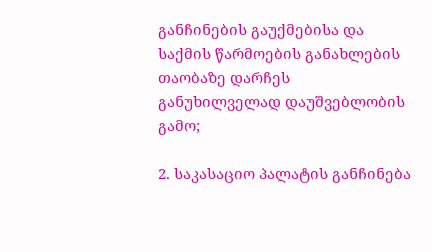განჩინების გაუქმებისა და საქმის წარმოების განახლების თაობაზე დარჩეს განუხილველად დაუშვებლობის გამო;

2. საკასაციო პალატის განჩინება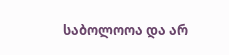საბოლოოა და არ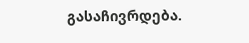გასაჩივრდება.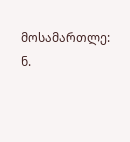მოსამართლე: ნ.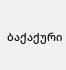ბაქაქური